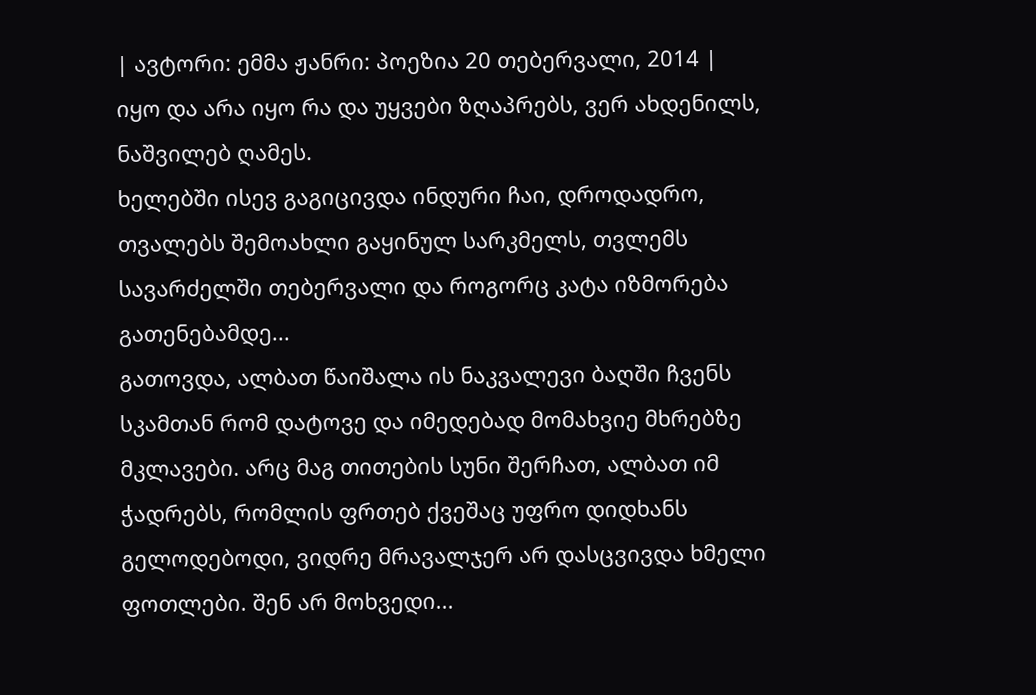| ავტორი: ემმა ჟანრი: პოეზია 20 თებერვალი, 2014 |
იყო და არა იყო რა და უყვები ზღაპრებს, ვერ ახდენილს, ნაშვილებ ღამეს.
ხელებში ისევ გაგიცივდა ინდური ჩაი, დროდადრო, თვალებს შემოახლი გაყინულ სარკმელს, თვლემს სავარძელში თებერვალი და როგორც კატა იზმორება გათენებამდე...
გათოვდა, ალბათ წაიშალა ის ნაკვალევი ბაღში ჩვენს სკამთან რომ დატოვე და იმედებად მომახვიე მხრებზე მკლავები. არც მაგ თითების სუნი შერჩათ, ალბათ იმ ჭადრებს, რომლის ფრთებ ქვეშაც უფრო დიდხანს გელოდებოდი, ვიდრე მრავალჯერ არ დასცვივდა ხმელი ფოთლები. შენ არ მოხვედი...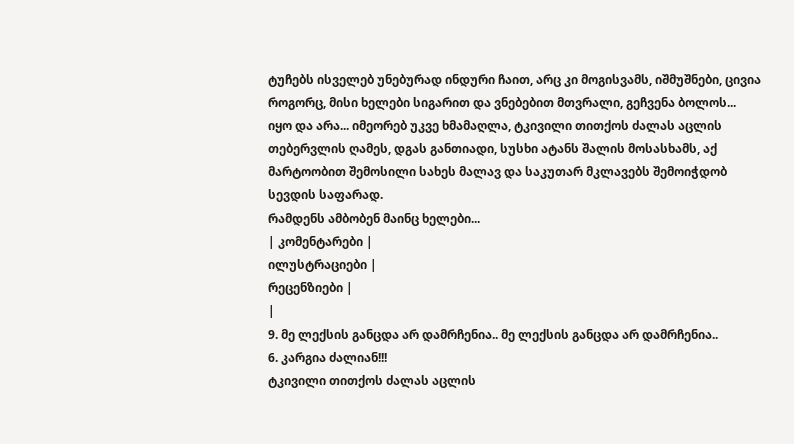ტუჩებს ისველებ უნებურად ინდური ჩაით, არც კი მოგისვამს, იშმუშნები, ცივია როგორც, მისი ხელები სიგარით და ვნებებით მთვრალი, გეჩვენა ბოლოს...
იყო და არა... იმეორებ უკვე ხმამაღლა, ტკივილი თითქოს ძალას აცლის თებერვლის ღამეს, დგას განთიადი, სუსხი ატანს შალის მოსასხამს, აქ მარტოობით შემოსილი სახეს მალავ და საკუთარ მკლავებს შემოიჭდობ სევდის საფარად.
რამდენს ამბობენ მაინც ხელები...
| კომენტარები |
ილუსტრაციები |
რეცენზიები |
|
9. მე ლექსის განცდა არ დამრჩენია.. მე ლექსის განცდა არ დამრჩენია..
6. კარგია ძალიან!!!
ტკივილი თითქოს ძალას აცლის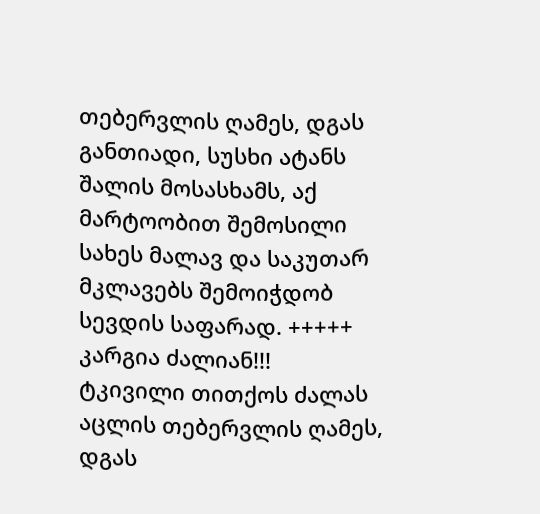თებერვლის ღამეს, დგას განთიადი, სუსხი ატანს შალის მოსასხამს, აქ მარტოობით შემოსილი სახეს მალავ და საკუთარ მკლავებს შემოიჭდობ სევდის საფარად. +++++
კარგია ძალიან!!!
ტკივილი თითქოს ძალას აცლის თებერვლის ღამეს, დგას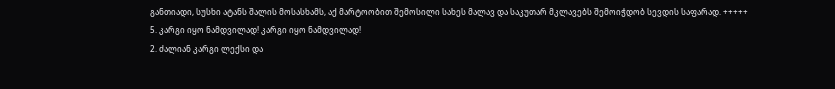განთიადი, სუსხი ატანს შალის მოსასხამს, აქ მარტოობით შემოსილი სახეს მალავ და საკუთარ მკლავებს შემოიჭდობ სევდის საფარად. +++++
5. კარგი იყო ნამდვილად! კარგი იყო ნამდვილად!
2. ძალიან კარგი ლექსი და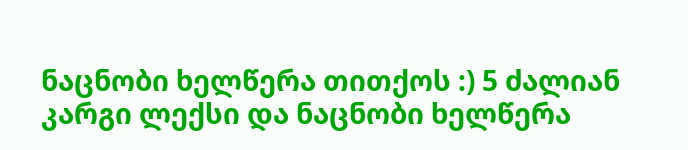ნაცნობი ხელწერა თითქოს :) 5 ძალიან კარგი ლექსი და ნაცნობი ხელწერა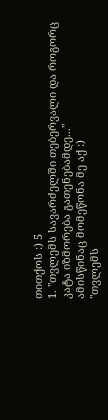თითქოს :) 5
1. "თვლემს სავარძელში თებერვალი და როგორც კატა იზმორება გათენებამდე..."
ამისწინაც მომეწონა მე აქ :)
"თვლემს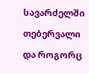სავარძელში თებერვალი და როგორც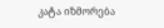კატა იზმორება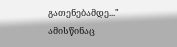გათენებამდე..."
ამისწინაც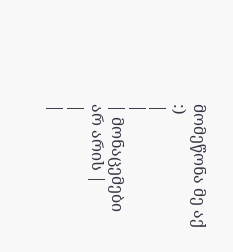მომეწონა მე აქ :)
|
|
| მონაცემები არ არის |
|
|